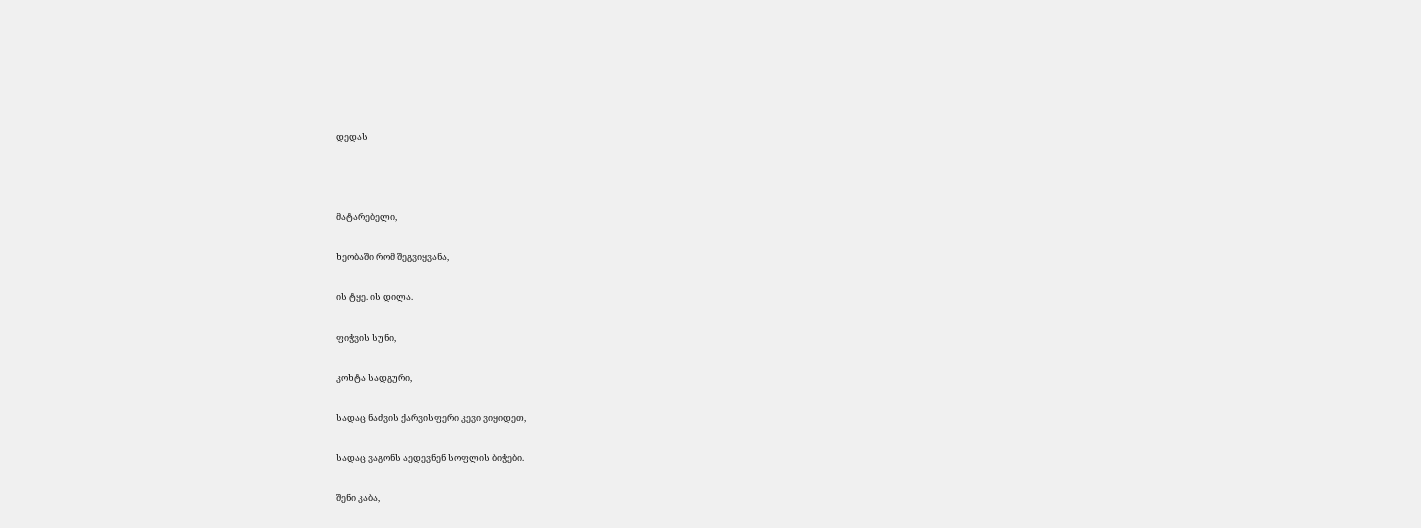დედას



მატარებელი,

ხეობაში რომ შეგვიყვანა,

ის ტყე. ის დილა.

ფიჭვის სუნი,

კოხტა სადგური,

სადაც ნაძვის ქარვისფერი კევი ვიყიდეთ,

სადაც ვაგონს აედევნენ სოფლის ბიჭები.

შენი კაბა,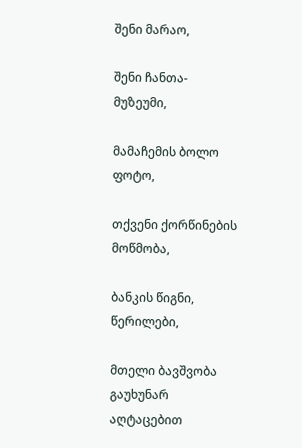შენი მარაო,

შენი ჩანთა-მუზეუმი,

მამაჩემის ბოლო ფოტო,

თქვენი ქორწინების მოწმობა,

ბანკის წიგნი, წერილები,

მთელი ბავშვობა გაუხუნარ აღტაცებით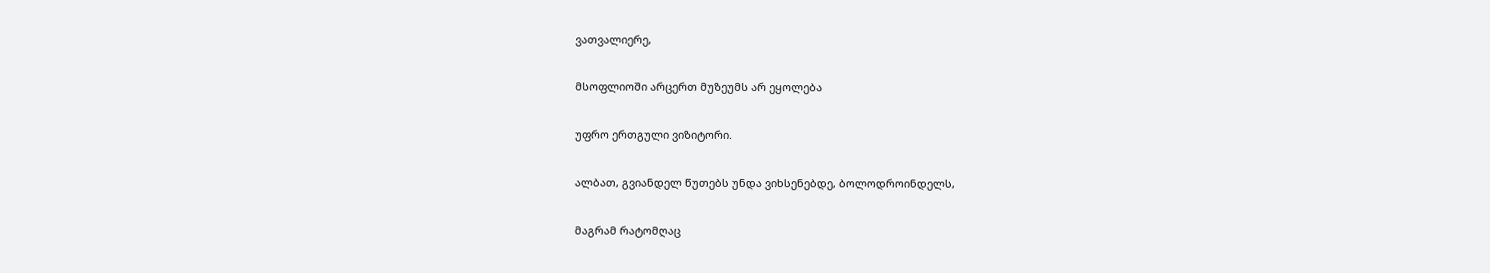ვათვალიერე,

მსოფლიოში არცერთ მუზეუმს არ ეყოლება

უფრო ერთგული ვიზიტორი.

ალბათ, გვიანდელ წუთებს უნდა ვიხსენებდე, ბოლოდროინდელს,

მაგრამ რატომღაც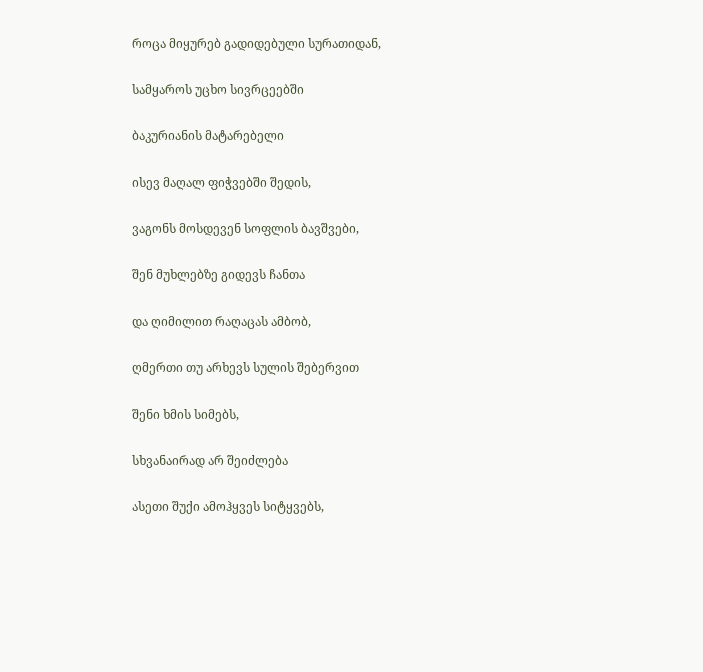როცა მიყურებ გადიდებული სურათიდან,

სამყაროს უცხო სივრცეებში

ბაკურიანის მატარებელი

ისევ მაღალ ფიჭვებში შედის,

ვაგონს მოსდევენ სოფლის ბავშვები,

შენ მუხლებზე გიდევს ჩანთა

და ღიმილით რაღაცას ამბობ,

ღმერთი თუ არხევს სულის შებერვით

შენი ხმის სიმებს,

სხვანაირად არ შეიძლება

ასეთი შუქი ამოჰყვეს სიტყვებს,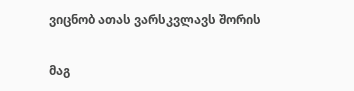ვიცნობ ათას ვარსკვლავს შორის

მაგ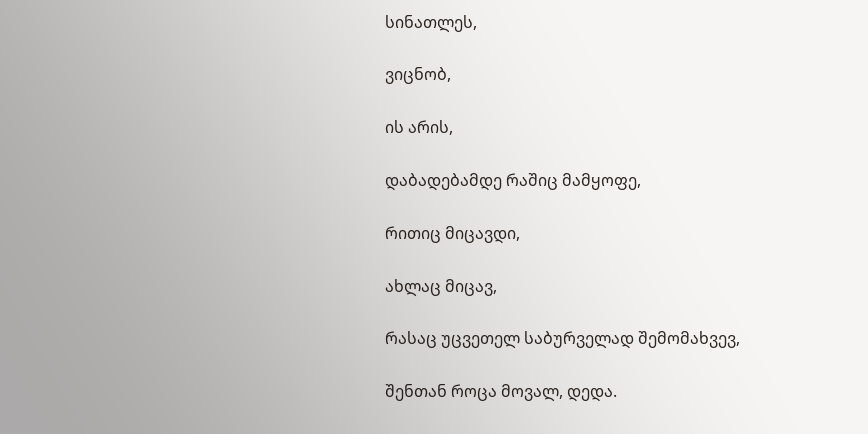სინათლეს,

ვიცნობ,

ის არის,

დაბადებამდე რაშიც მამყოფე,

რითიც მიცავდი,

ახლაც მიცავ,

რასაც უცვეთელ საბურველად შემომახვევ,

შენთან როცა მოვალ, დედა.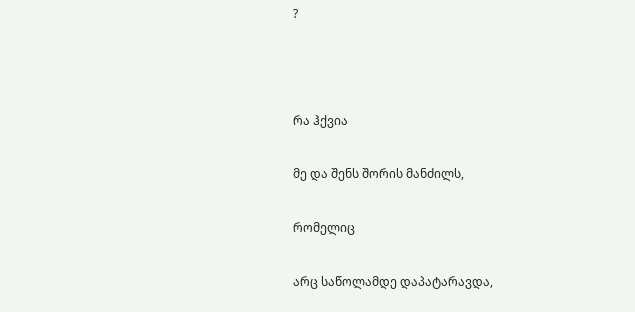?



რა ჰქვია

მე და შენს შორის მანძილს,

რომელიც

არც საწოლამდე დაპატარავდა,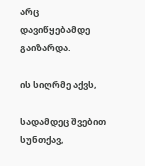არც დავიწყებამდე გაიზარდა.

ის სიღრმე აქვს,

სადამდეც შვებით სუნთქავ,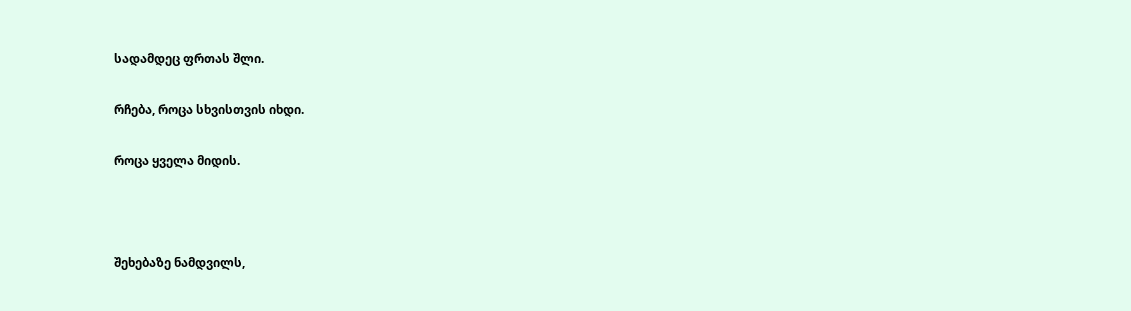სადამდეც ფრთას შლი.

რჩება, როცა სხვისთვის იხდი.

როცა ყველა მიდის.



შეხებაზე ნამდვილს,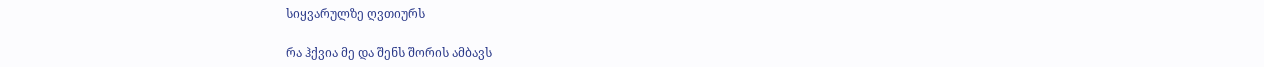სიყვარულზე ღვთიურს

რა ჰქვია მე და შენს შორის ამბავს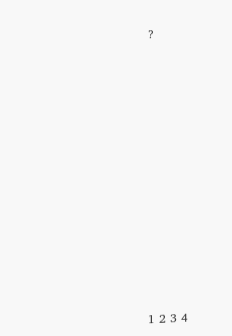?













1 2 3 4